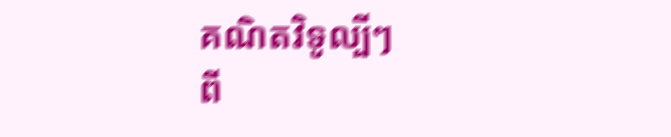គណិតវិទូល្បីៗ
ពី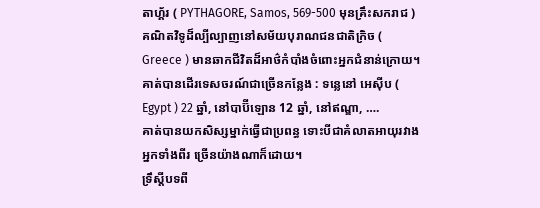តាហ្គ័រ ( PYTHAGORE, Samos, 569-500 មុនគ្រឹះសករាជ )
គណិតវិទូដ៏ល្បីល្បាញនៅសម័យបុរាណជនជាតិក្រិច ( Greece ) មានឆាកជីវិតដ៏អាថ៌កំបាំងចំពោះអ្នកជំនាន់ក្រោយ។
គាត់បានដើរទេសចរណ៍ជាច្រើនកន្លែង : ទន្លេនៅ អេស៊ីប ( Egypt ) 22 ឆ្នាំ, នៅបាប៊ីឡោន 12 ឆ្នាំ, នៅឥណ្ឌា, ….
គាត់បានយកសិស្សម្នាក់ធ្វើជាប្រពន្ធ ទោះបីជាគំលាតអាយុរវាងអ្នកទាំងពីរ ច្រើនយ៉ាងណាក៏ដោយ។
ទ្រឹស្តីបទពី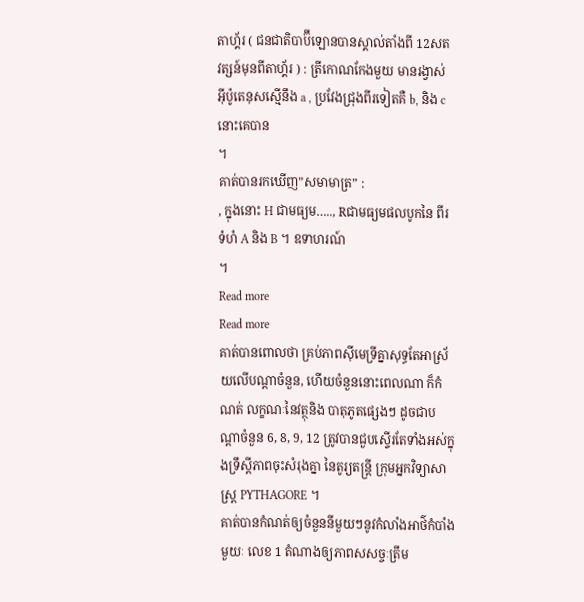តាហ្គ័រ ( ជនជាតិបាប៊ីឡោនបានស្គាល់តាំងពី 12សតវត្សន៍មុនពីតាហ្គ័រ ) : ត្រីកោណកែងមួយ មានរង្វាស់ អ៊ីប៉ូតេនុសស្មើនឹង a , ប្រវែងជ្រុងពីរទៀតគឺ b, និង c នោះគេបាន
។
គាត់បានរកឃើញ”សមាមាត្រ” :
, ក្នុងនោះ H ជាមធ្យម….., Rជាមធ្យមផលបូកនៃ ពីរទំហំ A និង B ។ ឧទាហរណ៍
។
Read more
Read more
គាត់បានពោលថា គ្រប់ភាពស៊ីមេទ្រីគ្នាសុទ្ធតែអាស្រ័យលើបណ្តាចំនួន, ហើយចំនួននោះពេលណា ក៏កំណត់ លក្ខណៈនៃវត្ថុនិង បាតុភូតផ្សេងៗ ដូចជាបណ្តាចំនួន 6, 8, 9, 12 ត្រូវបានជួបស្ទើរតែទាំងអស់ក្នុងទ្រឹស្តីភាពចុះសំរុងគ្នា នៃតូរ្យតន្ត្រី ក្រុមអ្នកវិទ្យាសាស្រ្ត PYTHAGORE ។
គាត់បានកំណត់ឲ្យចំនួននីមួយៗនូវកំលាំងអាថ៌កំបាំងមួយៈ លេខ 1 តំណាងឲ្យភាពសសច្ចៈត្រឹម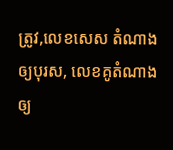ត្រូវ,លេខសេស តំណាងឲ្យបុរស, លេខគូតំណាងឲ្យ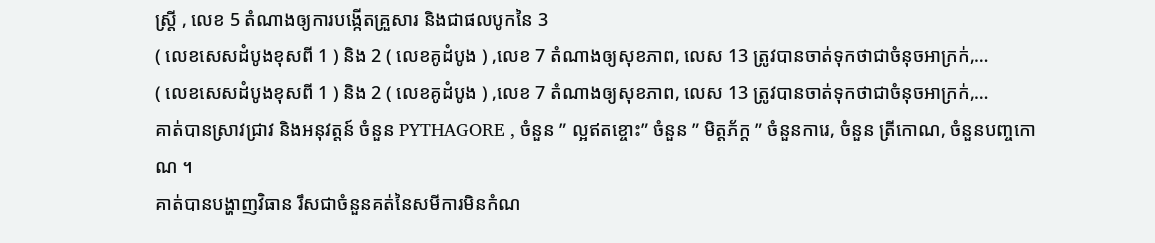ស្ត្រី , លេខ 5 តំណាងឲ្យការបង្កើតគ្រួសារ និងជាផលបូកនៃ 3
( លេខសេសដំបូងខុសពី 1 ) និង 2 ( លេខគូដំបូង ) ,លេខ 7 តំណាងឲ្យសុខភាព, លេស 13 ត្រូវបានចាត់ទុកថាជាចំនុចអាក្រក់,…
( លេខសេសដំបូងខុសពី 1 ) និង 2 ( លេខគូដំបូង ) ,លេខ 7 តំណាងឲ្យសុខភាព, លេស 13 ត្រូវបានចាត់ទុកថាជាចំនុចអាក្រក់,…
គាត់បានស្រាវជ្រាវ និងអនុវត្តន៍ ចំនួន PYTHAGORE , ចំនួន ” ល្អឥតខ្ចោះ” ចំនួន ” មិត្តភ័ក្ត ” ចំនួនការេ, ចំនួន ត្រីកោណ, ចំនួនបញ្ចកោណ ។
គាត់បានបង្ហាញវិធាន រឹសជាចំនួនគត់នៃសមីការមិនកំណ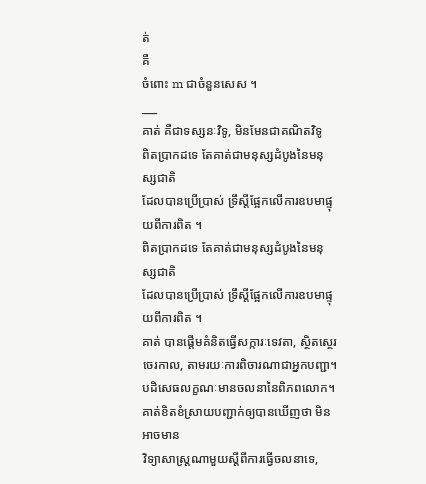ត់
គឺ
ចំពោះ m ជាចំនួនសេស ។
___
គាត់ គឺជាទស្សនៈវិទូ, មិនមែនជាគណិតវិទូ
ពិតប្រាកដទេ តែគាត់ជាមនុស្សដំបូងនៃមនុស្សជាតិ
ដែលបានប្រើប្រាស់ ទ្រឹស្តីផ្អែកលើការឧបមាផ្ទុយពីការពិត ។
ពិតប្រាកដទេ តែគាត់ជាមនុស្សដំបូងនៃមនុស្សជាតិ
ដែលបានប្រើប្រាស់ ទ្រឹស្តីផ្អែកលើការឧបមាផ្ទុយពីការពិត ។
គាត់ បានផ្តើមគំនិតធ្វើសក្ការៈទេវតា, ស្ថិតស្ថេរចេរកាល, តាមរយៈការពិចារណាជាអ្នកបញ្ជា។ បដិសេធលក្ខណៈមានចលនានៃពិភពលោក។
គាត់ខិតខំស្រាយបញ្ជាក់ឲ្យបានឃើញថា មិនអាចមាន
វិទ្យាសាស្រ្តណាមួយស្តីពីការធ្វើចលនាទេ,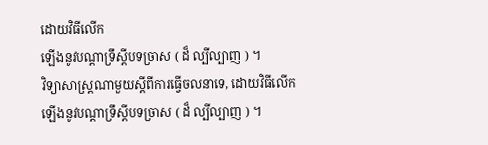ដោយវិធីលើក
ឡើងនូវបណ្តាទ្រឹស្តីបទច្រាស ( ដ៏ ល្បីល្បាញ ) ។
វិទ្យាសាស្រ្តណាមួយស្តីពីការធ្វើចលនាទេ, ដោយវិធីលើក
ឡើងនូវបណ្តាទ្រឹស្តីបទច្រាស ( ដ៏ ល្បីល្បាញ ) ។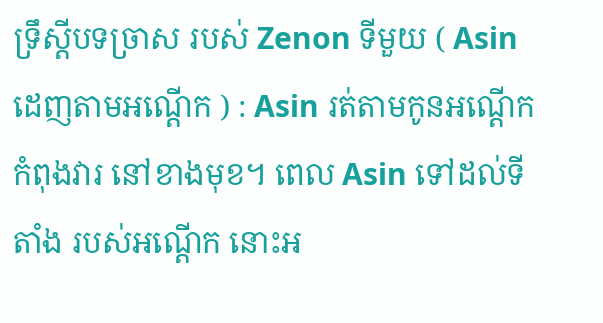ទ្រឹស្តីបទច្រាស របស់ Zenon ទីមួយ ( Asin ដេញតាមអណ្តើក ) : Asin រត់តាមកូនអណ្តើកកំពុងវារ នៅខាងមុខ។ ពេល Asin ទៅដល់ទីតាំង របស់អណ្តើក នោះអ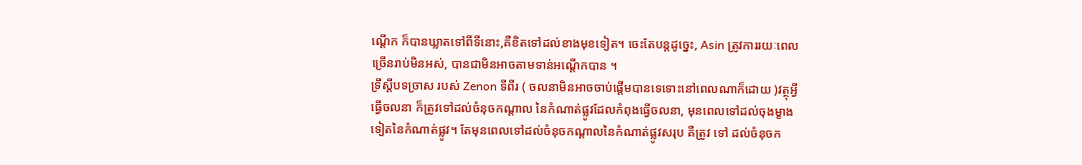ណ្តើក ក៏បានឃ្លាតទៅពីទីនោះ,គឺខិតទៅដល់ខាងមុខទៀត។ ចេះតែបន្តដូច្នេះ, Asin ត្រូវការរយៈពេលច្រើនរាប់មិនអស់, បានជាមិនអាចតាមទាន់អណ្តើកបាន ។
ទ្រឹស្តីបទច្រាស របស់ Zenon ទីពីរ ( ចលនាមិនអាចចាប់ផ្តើមបានទេទោះនៅពេលណាក៏ដោយ )វត្ថុអ្វីធ្វើចលនា ក៏ត្រូវទៅដល់ចំនុចកណ្តាល នៃកំណាត់ផ្លូវដែលកំពុងធ្វើចលនា, មុនពេលទៅដល់ចុងម្ខាងទៀតនៃកំណាត់ផ្លូវ។ តែមុនពេលទៅដល់ចំនុចកណ្តាលនៃកំណាត់ផ្លូវសរុប គឺត្រូវ ទៅ ដល់ចំនុចក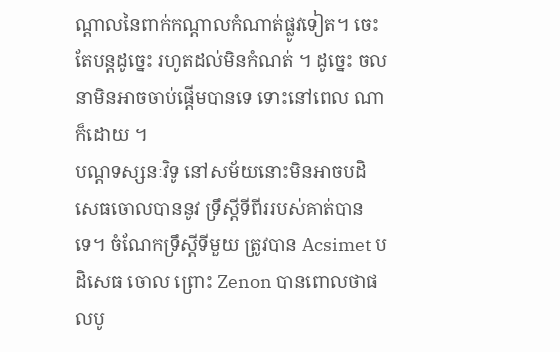ណ្តាលនៃពាក់កណ្តាលកំណាត់ផ្លូវទៀត។ ចេះតែបន្តដូច្នេះ រហូតដល់មិនកំណត់ ។ ដូច្នេះ ចលនាមិនអាចចាប់ផ្តើមបានទេ ទោះនៅពេល ណាក៏ដោយ ។
បណ្តទស្សនៈវិទូ នៅសម័យនោះមិនអាចបដិសេធចោលបាននូវ ទ្រឹស្តីទីពីររបស់គាត់បានទេ។ ចំណែកទ្រឹស្តីទីមួយ ត្រូវបាន Acsimet បដិសេធ ចោល ព្រោះ Zenon បានពោលថាផលបូ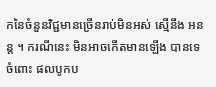កនៃចំនួនវិជ្ជមានច្រើនរាប់មិនអស់ ស្មើនឹង អនន្ត ។ ករណីនេះ មិនអាចកើតមានឡើង បានទេ ចំពោះ ផលបូកប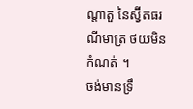ណ្តាតួ នៃស្វ៊ីតធរណីមាត្រ ថយមិនកំណត់ ។
ចង់មានទ្រឹ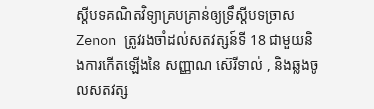ស្តីបទគណិតវិទ្យាគ្របគ្រាន់ឲ្យទ្រឹស្តីបទច្រាស Zenon ត្រូវរងចាំដល់សតវត្សន៍ទី 18 ជាមួយនិងការកើតឡើងនៃ សញ្ញាណ ស៊េរីទាល់ , និងឆ្លងចូលសតវត្ស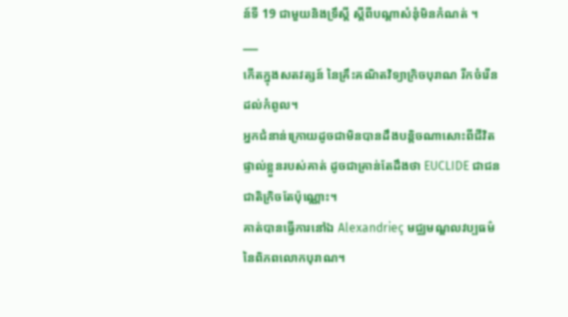ន៍ទី 19 ជាមួយនិងទ្រឹស្តី ស្តីពីបណ្តាសំនុំមិនកំណត់ ។
___
កើតក្នុងសតវត្សន៍ នៃគ្រឹះគណិតវិទ្យាក្រិចបុរាណ រីកចំរើនដល់កំពូល។
អ្នកជំនាន់ក្រោយដូចជាមិនបានដឹងបន្តិចណាសោះពីជីវិត ផ្ទាល់ខ្លួនរបស់គាត់ ដូចជាគ្រាន់តែដឹងថា EUCLIDE ជាជនជាតិក្រិចតែប៉ុណ្ណោះ។
គាត់បានធ្វើការនៅឯ Alexandrieç មជ្ឈមណ្ឌលវប្បធម៌នៃពិភពលោកបុរាណ។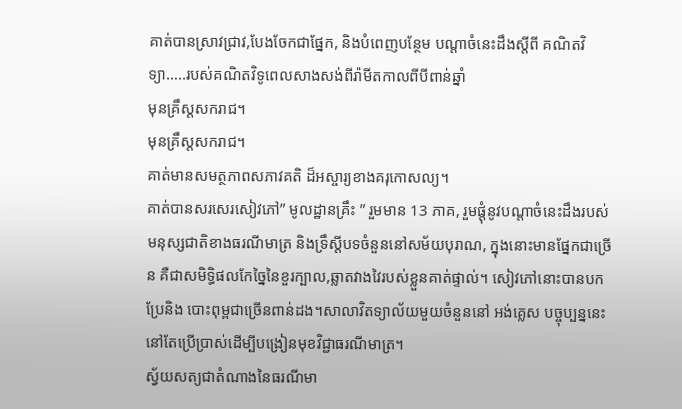គាត់បានស្រាវជ្រាវ,បែងចែកជាផ្នែក, និងបំពេញបន្ថែម បណ្តាចំនេះដឹងស្តីពី គណិតវិទ្យា…..របស់គណិតវិទូពេលសាងសង់ពីរ៉ាមីតកាលពីបីពាន់ឆ្នាំ
មុនគ្រឹស្តសករាជ។
មុនគ្រឹស្តសករាជ។
គាត់មានសមត្ថភាពសភាវគតិ ដ៏អស្ចារ្យខាងគរុកោសល្យ។
គាត់បានសរសេរសៀវភៅ” មូលដ្ឋានគ្រឹះ ” រួមមាន 13 ភាគ, រួមផ្តុំនូវបណ្តាចំនេះដឹងរបស់មនុស្សជាតិខាងធរណីមាត្រ និងទ្រឹស្តីបទចំនួននៅសម័យបុរាណ, ក្នុងនោះមានផ្នែកជាច្រើន គឺជាសមិទ្ធិផលកែច្នៃនៃខួរក្បាល,ឆ្លាតវាងវៃរបស់ខ្លួនគាត់ផ្ទាល់។ សៀវភៅនោះបានបកប្រែនិង បោះពុម្ពជាច្រើនពាន់ដង។សាលាវិតទ្យាល័យមួយចំនួននៅ អង់គ្លេស បច្ចុប្បន្ននេះនៅតែប្រើប្រាស់ដើម្បីបង្រៀនមុខវិជ្ជាធរណីមាត្រ។
ស្វ័យសត្យជាតំណាងនៃធរណីមា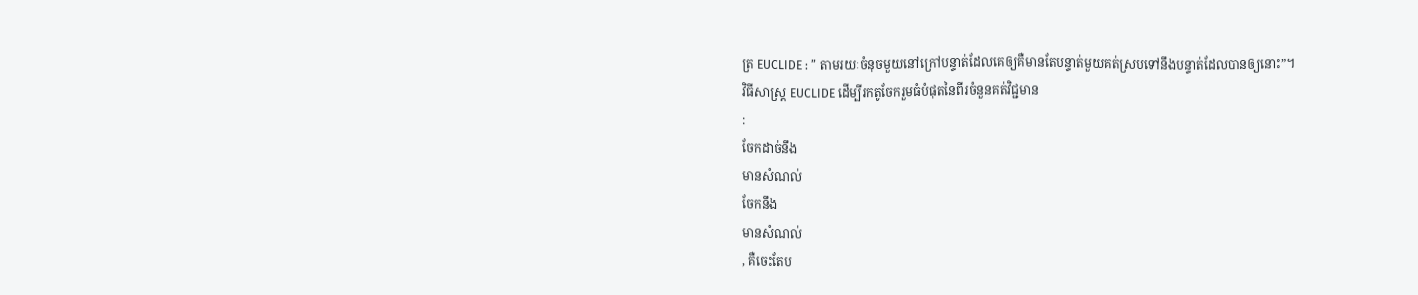ត្រ EUCLIDE : ” តាមរយៈចំនុចមួយនៅក្រៅបន្ទាត់ដែលគេឲ្យគឺមានតែបន្ទាត់មួយគត់ស្របទៅនឹងបន្ទាត់ដែលបានឲ្យនោះ”។
វិធីសាស្ត្រ EUCLIDE ដើម្បីរកតូចែករួមធំបំផុតនៃពីរចំនួនគត់វិជ្ជមាន
:
ចែកដាច់នឹង
មានសំណល់
ចែកនឹង
មានសំណល់
, គឺចេះតែប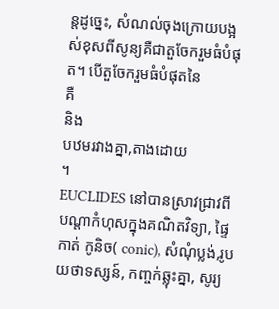ន្តដូច្នេះ, សំណល់ចុងក្រោយបង្អស់ខុសពីសូន្យគឺជាតួចែករួមធំបំផុត។ បើតួចែករួមធំបំផុតនៃ
គឺ
និង
បឋមរវាងគ្នា,តាងដោយ
។
EUCLIDES នៅបានស្រាវជ្រាវពីបណ្តាកំហុសក្នុងគណិតវិទ្យា, ផ្ទៃកាត់ កូនិច( conic), សំណុំប្លង់,រូបយថាទស្សន៍, កញ្ចក់ឆ្លុះគ្នា, សូរ្យ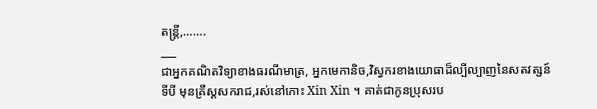តន្ត្រី,…….
___
ជាអ្នកគណិតវិទ្យាខាងធរណីមាត្រ, អ្នកមេកានិច,វិស្វករខាងយោធាដ៏ល្បីល្បាញនៃសតវត្សន៍ទីបី មុនគ្រឹស្តសករាជ,រស់នៅកោះ Xin Xin ។ គាត់ជាកូនប្រុសរប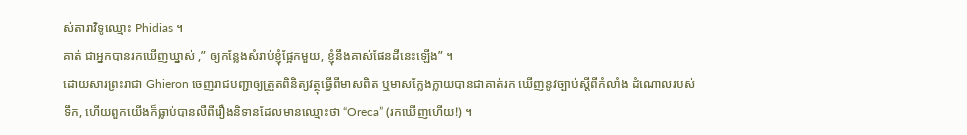ស់តារាវិទូឈ្មោះ Phidias ។
គាត់ ជាអ្នកបានរកឃើញឃ្នាស់ ,” ឲ្យកន្លែងសំរាប់ខ្ញុំផ្អែកមួយ, ខ្ញុំនឹងគាស់ផែនដីនេះឡើង” ។
ដោយសារព្រះរាជា Ghieron ចេញរាជបញ្ជាឲ្យត្រួតពិនិត្យវត្ថុធ្វើពីមាសពិត ឬមាសក្លែងក្លាយបានជាគាត់រក ឃើញនូវច្បាប់ស្តីពីកំលាំង ដំណោលរបស់ទឹក, ហើយពួកយើងក៏ធ្លាប់បានលឺពីរឿងនិទានដែលមានឈ្មោះថា “Oreca” (រកឃើញហើយ!) ។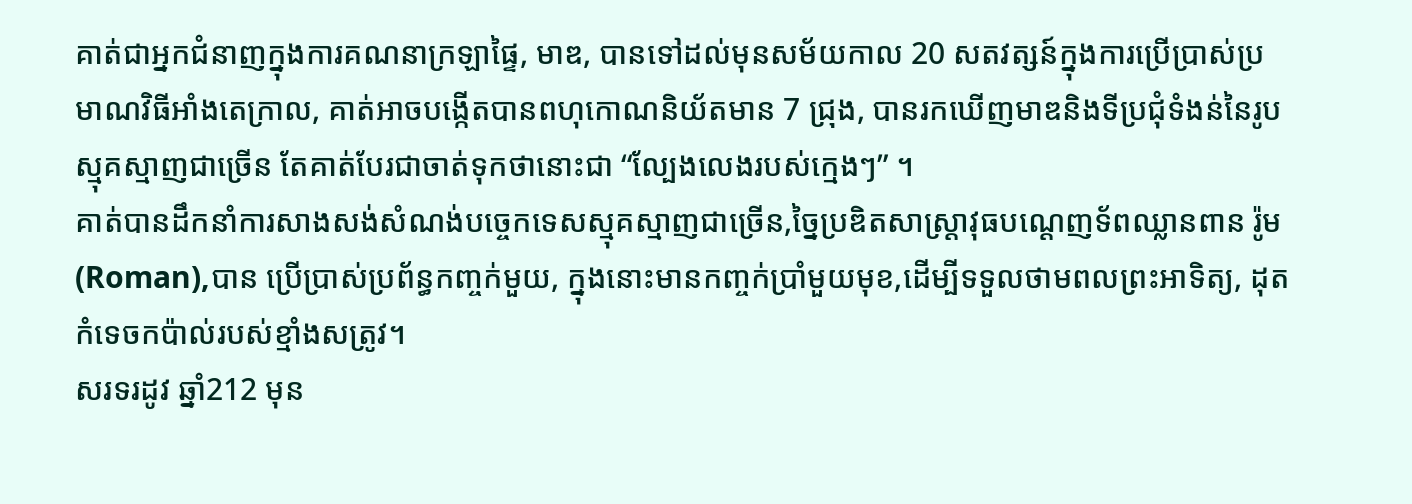គាត់ជាអ្នកជំនាញក្នុងការគណនាក្រឡាផ្ទៃ, មាឌ, បានទៅដល់មុនសម័យកាល 20 សតវត្សន៍ក្នុងការប្រើប្រាស់ប្រមាណវិធីអាំងតេក្រាល, គាត់អាចបង្កើតបានពហុកោណនិយ័តមាន 7 ជ្រុង, បានរកឃើញមាឌនិងទីប្រជុំទំងន់នៃរូបស្មុគស្មាញជាច្រើន តែគាត់បែរជាចាត់ទុកថានោះជា “ល្បែងលេងរបស់ក្មេងៗ” ។
គាត់បានដឹកនាំការសាងសង់សំណង់បច្ចេកទេសស្មុគស្មាញជាច្រើន,ច្នៃប្រឌិតសាស្រ្តាវុធបណ្តេញទ័ពឈ្លានពាន រ៉ូម(Roman),បាន ប្រើប្រាស់ប្រព័ន្ធកញ្ចក់មួយ, ក្នុងនោះមានកញ្ចក់ប្រាំមួយមុខ,ដើម្បីទទួលថាមពលព្រះអាទិត្យ, ដុតកំទេចកប៉ាល់របស់ខ្មាំងសត្រូវ។
សរទរដូវ ឆ្នាំ212 មុន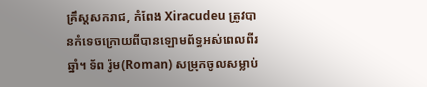គ្រឹស្តសករាជ, កំពែង Xiracudeu ត្រូវបានកំទេចក្រោយពីបានឡោមព័ទ្ធអស់ពេលពីរឆ្នាំ។ ទ័ព រ៉ូម(Roman) សម្រុកចូលសម្លាប់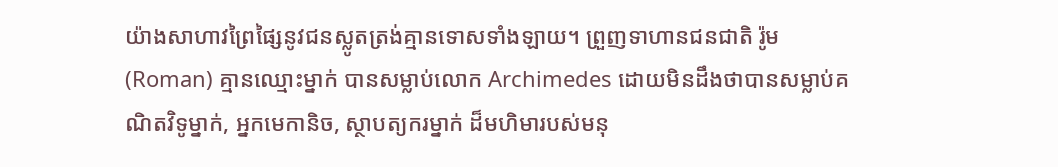យ៉ាងសាហាវព្រៃផ្សៃនូវជនស្លូតត្រង់គ្មានទោសទាំងឡាយ។ ព្រួញទាហានជនជាតិ រ៉ូម(Roman) គ្មានឈ្មោះម្នាក់ បានសម្លាប់លោក Archimedes ដោយមិនដឹងថាបានសម្លាប់គណិតវិទូម្នាក់, អ្នកមេកានិច, ស្ថាបត្យករម្នាក់ ដ៏មហិមារបស់មនុ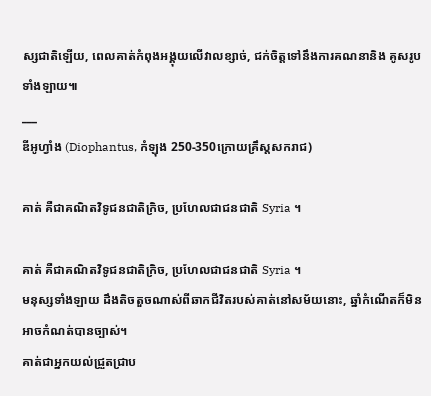ស្សជាតិឡើយ, ពេលគាត់កំពុងអង្គុយលើវាលខ្សាច់, ជក់ចិត្តទៅនឹងការគណនានិង គូសរូបទាំងឡាយ៕
___
ឌីអូហ្វាំង (Diophantus, កំឡុង 250-350ក្រោយគ្រឹស្តសករាជ)

គាត់ គឺជាគណិតវិទូជនជាតិក្រិច, ប្រហែលជាជនជាតិ Syria ។

គាត់ គឺជាគណិតវិទូជនជាតិក្រិច, ប្រហែលជាជនជាតិ Syria ។
មនុស្សទាំងឡាយ ដឹងតិចតួចណាស់ពីឆាកជីវិតរបស់គាត់នៅសម័យនោះ, ឆ្នាំកំណើតក៏មិនអាចកំណត់បានច្បាស់។
គាត់ជាអ្នកយល់ជ្រួតជ្រាប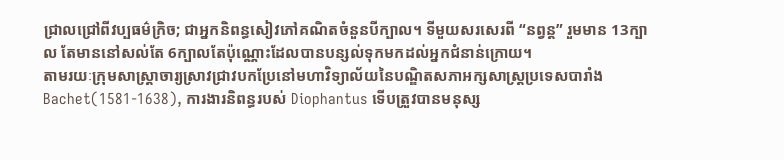ជ្រាលជ្រៅពីវប្បធម៌ក្រិច; ជាអ្នកនិពន្ធសៀវភៅគណិតចំនួនបីក្បាល។ ទីមួយសរសេរពី “នព្វន្ត” រួមមាន 13ក្បាល តែមាននៅសល់តែ 6ក្បាលតែប៉ុណ្ណោះដែលបានបន្សល់ទុកមកដល់អ្នកជំនាន់ក្រោយ។
តាមរយៈក្រុមសាស្រ្តាចារ្យស្រាវជ្រាវបកប្រែនៅមហាវិទ្យាល័យនៃបណ្ឌិតសភាអក្សសាស្ត្រប្រទេសបារាំង Bachet(1581-1638), ការងារនិពន្ធរបស់ Diophantus ទើបត្រួវបានមនុស្ស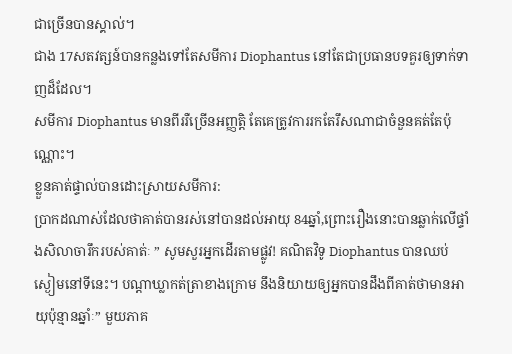ជាច្រើនបានស្គាល់។
ជាង 17សតវត្សន៍បានកន្លងទៅតែសមីការ Diophantus នៅតែជាប្រធានបទគួរឲ្យទាក់ទាញដ៏ដែល។
សមីការ Diophantus មានពីររឺច្រើនអញ្ញត្តិ តែគេត្រូវការរកតែរឹសណាជាចំនួនគត់តែប៉ុណ្ណោះ។
ខ្លួនគាត់ផ្ទាល់បានដោះស្រាយសមីការ:
ប្រាកដណាស់ដែលថាគាត់បានរស់នៅបានដល់អាយុ 84ឆ្នាំ,ព្រោះរឿងនោះបានឆ្លាក់លើផ្ទាំងសិលាចារឹករបស់គាត់ៈ ” សូមសួរអ្នកដើរតាមផ្លូវ! គណិតវិទូ Diophantus បានឈប់ស្ងៀមនៅទីនេះ។ បណ្តាឃ្លាកត់ត្រាខាងក្រោម នឹងនិយាយឲ្យអ្នកបានដឹងពីគាត់ថាមានអាយុប៉ុន្មានឆ្នាំៈ” មួយភាគ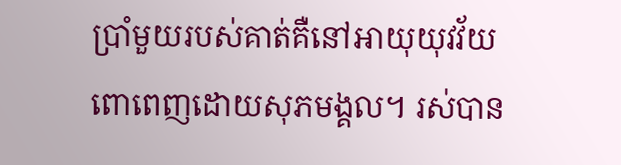ប្រាំមួយរបស់គាត់គឺនៅអាយុយុវវ័យពោពេញដោយសុភមង្គល។ រស់បាន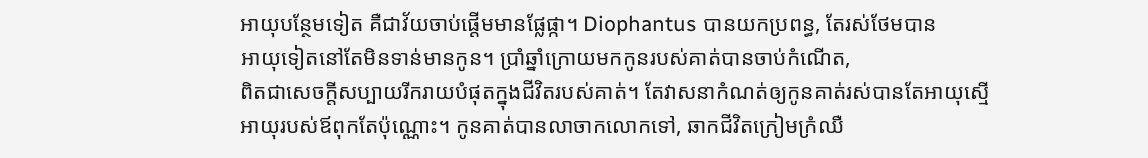អាយុបន្ថែមទៀត គឺជាវ័យចាប់ផ្តើមមានផ្លែផ្កា។ Diophantus បានយកប្រពន្ធ, តែរស់ថែមបាន
អាយុទៀតនៅតែមិនទាន់មានកូន។ ប្រាំឆ្នាំក្រោយមកកូនរបស់គាត់បានចាប់កំណើត,
ពិតជាសេចក្តីសប្បាយរីករាយបំផុតក្នុងជីវិតរបស់គាត់។ តែវាសនាកំណត់ឲ្យកូនគាត់រស់បានតែអាយុស្មើ
អាយុរបស់ឪពុកតែប៉ុណ្ណោះ។ កូនគាត់បានលាចាកលោកទៅ, ឆាកជីវិតក្រៀមក្រំឈឺ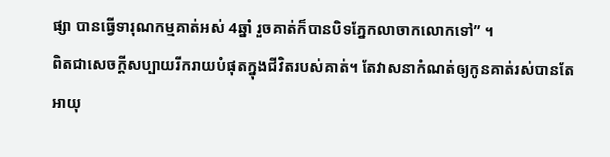ផ្សា បានធ្វើទារុណកម្មគាត់អស់ 4ឆ្នាំ រួចគាត់ក៏បានបិទភ្នែកលាចាកលោកទៅ” ។
ពិតជាសេចក្តីសប្បាយរីករាយបំផុតក្នុងជីវិតរបស់គាត់។ តែវាសនាកំណត់ឲ្យកូនគាត់រស់បានតែអាយុ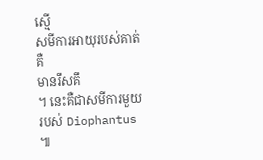ស្មើ
សមីការអាយុរបស់គាត់គឺ
មានរឹសគឹ
។ នេះគឺជាសមីការមួយរបស់ Diophantus ៕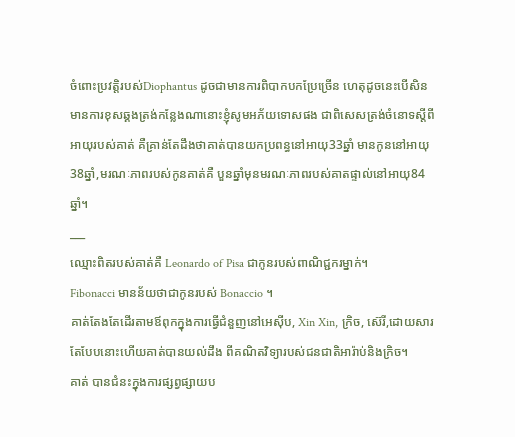ចំពោះប្រវត្តិរបស់Diophantus ដូចជាមានការពិបាកបកប្រែច្រើន ហេតុដូចនេះបើសិនមានការខុសឆ្គងត្រង់កន្លែងណានោះខ្ញុំសូមអភ័យទោសផង ជាពិសេសត្រង់ចំនោទស្តីពីអាយុរបស់គាត់ គឺគ្រាន់តែដឹងថាគាត់បានយកប្រពន្ធនៅអាយុ33ឆ្នាំ មានកូននៅអាយុ 38ឆ្នាំ,មរណៈភាពរបស់កូនគាត់គឺ បួនឆ្នាំមុនមរណៈភាពរបស់គាតផ្ទាល់នៅអាយុ84ឆ្នាំ។
___
ឈ្មោះពិតរបស់គាត់គឺ Leonardo of Pisa ជាកូនរបស់ពាណិជ្ជករម្នាក់។
Fibonacci មានន័យថាជាកូនរបស់ Bonaccio ។
គាត់តែងតែដើរតាមឪពុកក្នុងការធ្វើជំនួញនៅអេស៊ីប, Xin Xin, ក្រិច, ស៊េរី,ដោយសារតែបែបនោះហើយគាត់បានយល់ដឹង ពីគណិតវិទ្យារបស់ជនជាតិអារ៉ាប់និងក្រិច។
គាត់ បានជំនះក្នុងការផ្សព្វផ្សាយប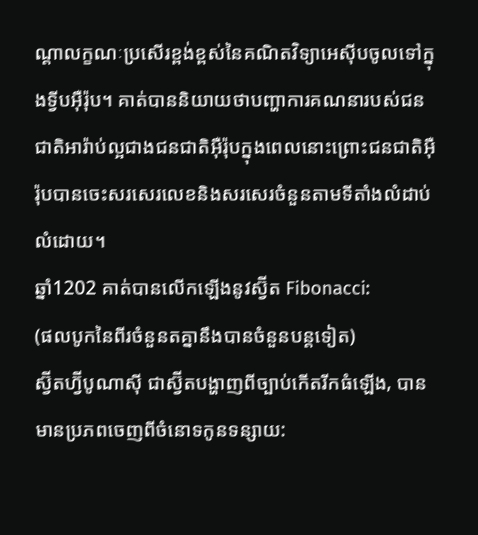ណ្តាលក្ខណៈប្រសើរខ្ពង់ខ្ពស់នៃគណិតវិទ្យាអេស៊ីបចូលទៅក្នុងទ្វីបអ៊ឺរ៉ុប។ គាត់បាននិយាយថាបញ្ហាការគណនារបស់ជនជាតិអារ៉ាប់ល្អជាងជនជាតិអ៊ឺរ៉ុបក្នុងពេលនោះព្រោះជនជាតិអ៊ឺរ៉ុបបានចេះសរសេរលេខនិងសរសេរចំនួនតាមទីតាំងលំដាប់លំដោយ។
ឆ្នាំ1202 គាត់បានលើកឡើងនូវស្វ៊ីត Fibonacci:
(ផលបូកនៃពីរចំនួនតគ្នានឹងបានចំនួនបន្តទៀត)
ស្វ៊ីតហ្វ៊ីបូណាស៊ី ជាស្វ៊ីតបង្ហាញពីច្បាប់កើតរីកធំឡើង, បានមានប្រភពចេញពីចំនោទកូនទន្សាយ: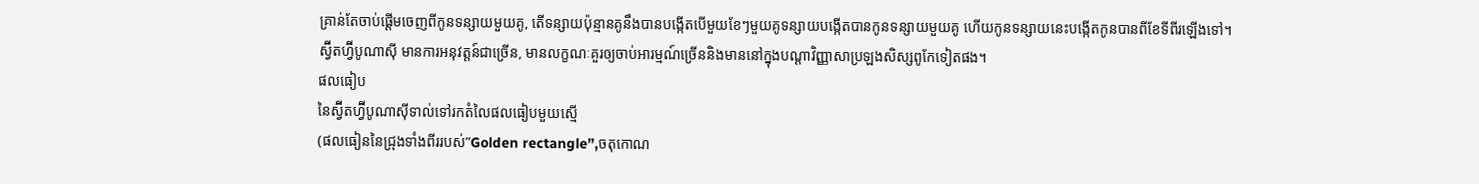គ្រាន់តែចាប់ផ្តើមចេញពីកូនទន្សាយមួយគូ, តើទន្សាយប៉ុន្មានគូនឹងបានបង្កើតបើមួយខែៗមួយគូទន្សាយបង្កើតបានកូនទន្សាយមួយគូ ហើយកូនទន្សាយនេះបង្កើតកូនបានពីខែទីពីរឡើងទៅ។
ស្វ៊ីតហ្វ៊ីបូណាស៊ី មានការអនុវត្តន៍ជាច្រើន, មានលក្ខណៈគួរឲ្យចាប់អារម្មណ៍ច្រើននិងមាននៅក្នុងបណ្តាវិញ្ញាសាប្រឡងសិស្សពូកែទៀតផង។
ផលធៀប
នៃស្វ៊ីតហ្វ៊ីបូណាស៊ីទាល់ទៅរកតំលៃផលធៀបមួយស្មើ
(ផលធៀននៃជ្រុងទាំងពីររបស់”Golden rectangle”,ចតុកោណ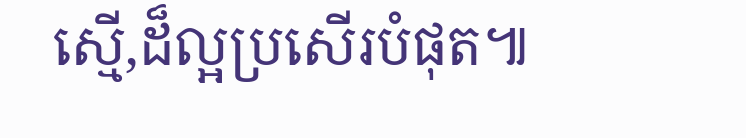ស្មើ,ដ៏ល្អប្រសើរបំផុត៕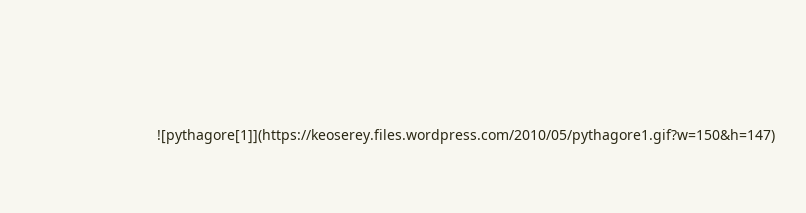![pythagore[1]](https://keoserey.files.wordpress.com/2010/05/pythagore1.gif?w=150&h=147)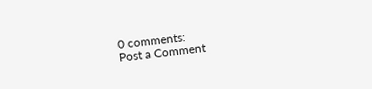0 comments:
Post a Comment